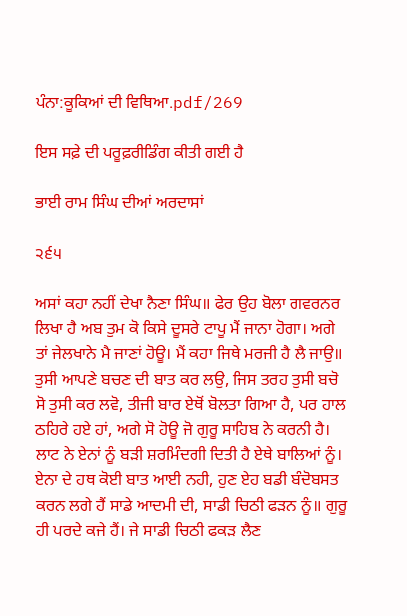ਪੰਨਾ:ਕੂਕਿਆਂ ਦੀ ਵਿਥਿਆ.pdf/269

ਇਸ ਸਫ਼ੇ ਦੀ ਪਰੂਫ਼ਰੀਡਿੰਗ ਕੀਤੀ ਗਈ ਹੈ

ਭਾਈ ਰਾਮ ਸਿੰਘ ਦੀਆਂ ਅਰਦਾਸਾਂ

੨੬੫

ਅਸਾਂ ਕਹਾ ਨਹੀਂ ਦੇਖਾ ਨੈਣਾ ਸਿੰਘ॥ ਫੇਰ ਉਹ ਬੋਲਾ ਗਵਰਨਰ ਲਿਖਾ ਹੈ ਅਬ ਤੁਮ ਕੋ ਕਿਸੇ ਦੂਸਰੇ ਟਾਪੂ ਮੈਂ ਜਾਨਾ ਹੋਗਾ। ਅਗੇ ਤਾਂ ਜੇਲਖਾਨੇ ਮੈ ਜਾਣਾਂ ਹੋਊ। ਮੈਂ ਕਹਾ ਜਿਥੇ ਮਰਜੀ ਹੈ ਲੈ ਜਾਉ॥ ਤੁਸੀ ਆਪਣੇ ਬਚਣ ਦੀ ਬਾਤ ਕਰ ਲਉ, ਜਿਸ ਤਰਹ ਤੁਸੀ ਬਚੋ ਸੋ ਤੁਸੀ ਕਰ ਲਵੋ, ਤੀਜੀ ਬਾਰ ਏਥੋਂ ਬੋਲਤਾ ਗਿਆ ਹੈ, ਪਰ ਹਾਲ ਠਹਿਰੇ ਹਏ ਹਾਂ, ਅਗੇ ਸੋ ਹੋਊ ਜੋ ਗੁਰੂ ਸਾਹਿਬ ਨੇ ਕਰਨੀ ਹੈ। ਲਾਟ ਨੇ ਏਨਾਂ ਨੂੰ ਬੜੀ ਸ਼ਰਮਿੰਦਗੀ ਦਿਤੀ ਹੈ ਏਥੇ ਬਾਲਿਆਂ ਨੂੰ। ਏਨਾ ਦੇ ਹਥ ਕੋਈ ਬਾਤ ਆਈ ਨਹੀ, ਹੁਣ ਏਹ ਬਡੀ ਬੰਦੋਬਸਤ ਕਰਨ ਲਗੇ ਹੈਂ ਸਾਡੇ ਆਦਮੀ ਦੀ, ਸਾਡੀ ਚਿਠੀ ਫੜਨ ਨੂੰ॥ ਗੁਰੂ ਹੀ ਪਰਦੇ ਕਜੇ ਹੈਂ। ਜੇ ਸਾਡੀ ਚਿਠੀ ਫਕੜ ਲੈਣ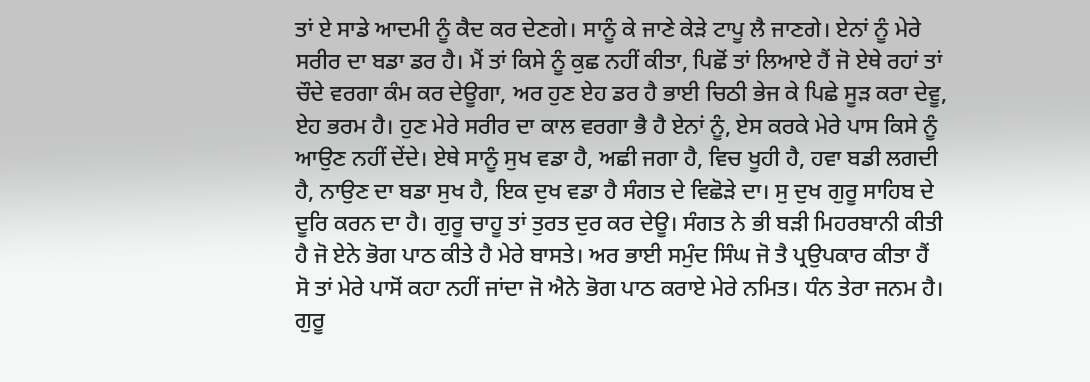ਤਾਂ ਏ ਸਾਡੇ ਆਦਮੀ ਨੂੰ ਕੈਦ ਕਰ ਦੇਣਗੇ। ਸਾਨੂੰ ਕੇ ਜਾਣੇ ਕੇੜੇ ਟਾਪੂ ਲੈ ਜਾਣਗੇ। ਏਨਾਂ ਨੂੰ ਮੇਰੇ ਸਰੀਰ ਦਾ ਬਡਾ ਡਰ ਹੈ। ਮੈਂ ਤਾਂ ਕਿਸੇ ਨੂੰ ਕੁਛ ਨਹੀਂ ਕੀਤਾ, ਪਿਛੋਂ ਤਾਂ ਲਿਆਏ ਹੈਂ ਜੋ ਏਥੇ ਰਹਾਂ ਤਾਂ ਚੌਦੇ ਵਰਗਾ ਕੰਮ ਕਰ ਦੇਊਗਾ, ਅਰ ਹੁਣ ਏਹ ਡਰ ਹੈ ਭਾਈ ਚਿਠੀ ਭੇਜ ਕੇ ਪਿਛੇ ਸੂੜ ਕਰਾ ਦੇਵੂ, ਏਹ ਭਰਮ ਹੈ। ਹੁਣ ਮੇਰੇ ਸਰੀਰ ਦਾ ਕਾਲ ਵਰਗਾ ਭੈ ਹੈ ਏਨਾਂ ਨੂੰ, ਏਸ ਕਰਕੇ ਮੇਰੇ ਪਾਸ ਕਿਸੇ ਨੂੰ ਆਉਣ ਨਹੀਂ ਦੇਂਦੇ। ਏਥੇ ਸਾਨੂੰ ਸੁਖ ਵਡਾ ਹੈ, ਅਛੀ ਜਗਾ ਹੈ, ਵਿਚ ਖੂਹੀ ਹੈ, ਹਵਾ ਬਡੀ ਲਗਦੀ ਹੈ, ਨਾਉਣ ਦਾ ਬਡਾ ਸੁਖ ਹੈ, ਇਕ ਦੁਖ ਵਡਾ ਹੈ ਸੰਗਤ ਦੇ ਵਿਛੋੜੇ ਦਾ। ਸੁ ਦੁਖ ਗੁਰੂ ਸਾਹਿਬ ਦੇ ਦੂਰਿ ਕਰਨ ਦਾ ਹੈ। ਗੁਰੂ ਚਾਹੂ ਤਾਂ ਤੁਰਤ ਦੁਰ ਕਰ ਦੇਊ। ਸੰਗਤ ਨੇ ਭੀ ਬੜੀ ਮਿਹਰਬਾਨੀ ਕੀਤੀ ਹੈ ਜੋ ਏਨੇ ਭੋਗ ਪਾਠ ਕੀਤੇ ਹੈ ਮੇਰੇ ਬਾਸਤੇ। ਅਰ ਭਾਈ ਸਮੁੰਦ ਸਿੰਘ ਜੋ ਤੈ ਪ੍ਰਉਪਕਾਰ ਕੀਤਾ ਹੈਂ ਸੋ ਤਾਂ ਮੇਰੇ ਪਾਸੋਂ ਕਹਾ ਨਹੀਂ ਜਾਂਦਾ ਜੋ ਐਨੇ ਭੋਗ ਪਾਠ ਕਰਾਏ ਮੇਰੇ ਨਮਿਤ। ਧੰਨ ਤੇਰਾ ਜਨਮ ਹੈ। ਗੁਰੂ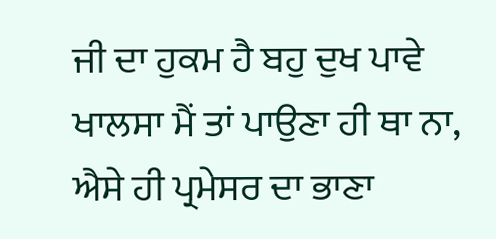ਜੀ ਦਾ ਹੁਕਮ ਹੈ ਬਹੁ ਦੁਖ ਪਾਵੇ ਖਾਲਸਾ ਮੈਂ ਤਾਂ ਪਾਉਣਾ ਹੀ ਥਾ ਨਾ, ਐਸੇ ਹੀ ਪ੍ਰਮੇਸਰ ਦਾ ਭਾਣਾ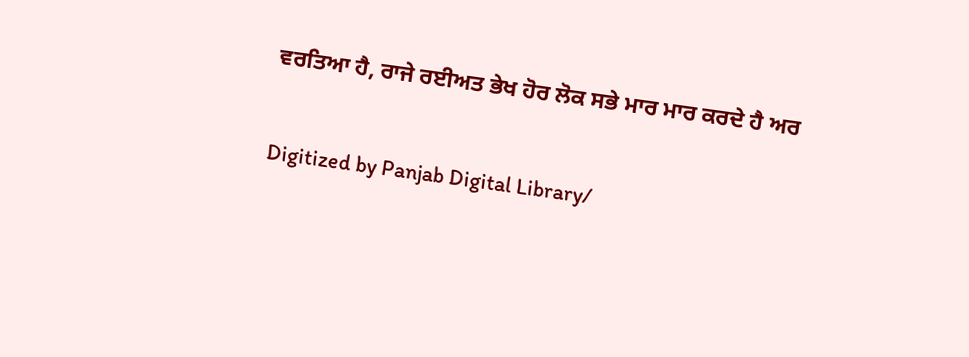ਵਰਤਿਆ ਹੈ, ਰਾਜੇ ਰਈਅਤ ਭੇਖ ਹੋਰ ਲੋਕ ਸਭੇ ਮਾਰ ਮਾਰ ਕਰਦੇ ਹੈ ਅਰ

Digitized by Panjab Digital Library/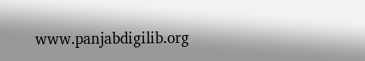www.panjabdigilib.org